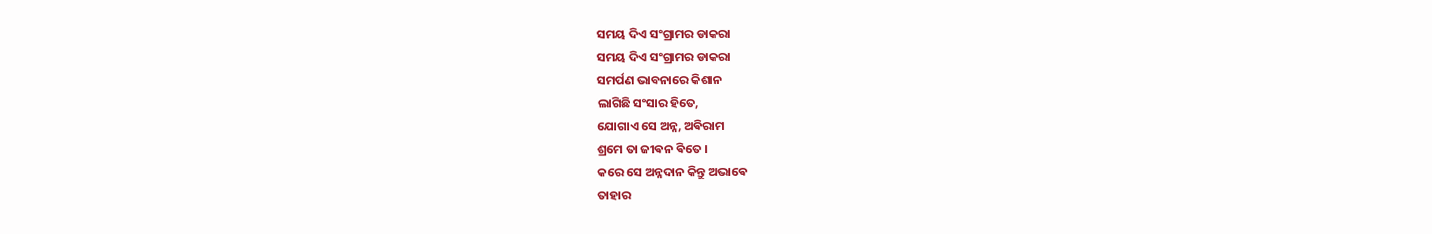ସମୟ ଦିଏ ସଂଗ୍ରାମର ଡାକରା
ସମୟ ଦିଏ ସଂଗ୍ରାମର ଡାକରା
ସମର୍ପଣ ଭାବନାରେ କିଶାନ
ଲାଗିଛି ସଂସାର ହିତେ,
ଯୋଗାଏ ସେ ଅନ୍ନ, ଅଵିରାମ
ଶ୍ରମେ ତା ଜୀଵନ ଵିତେ ।
କରେ ସେ ଅନ୍ନଦାନ କିନ୍ତୁ ଅଭାଵେ
ତାହାର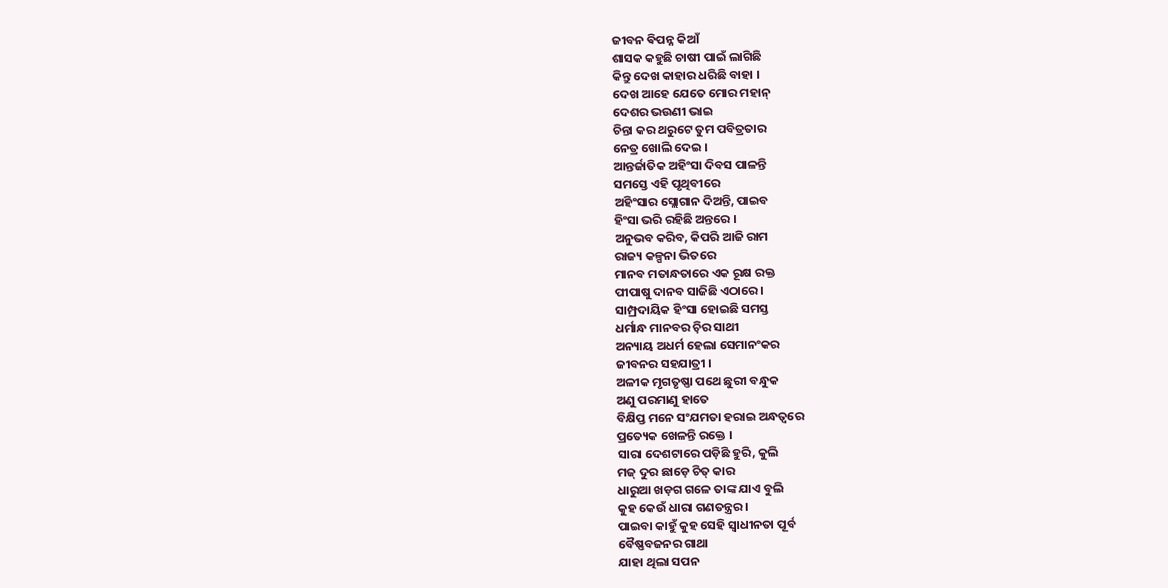ଜୀବନ ଵିପନ୍ନ କିଆଁ
ଶାସକ କହୁଛି ଚାଷୀ ପାଇଁ ଲାଗିଛି
କିନ୍ତୁ ଦେଖ କାହାର ଧରିଛି ବାହା ।
ଦେଖ ଆହେ ଯେତେ ମୋର ମହାନ୍
ଦେଶର ଭଉଣୀ ଭାଇ
ଚିନ୍ତା କର ଥରୁଟେ ତୁମ ପବିତ୍ରତାର
ନେତ୍ର ଖୋଲି ଦେଇ ।
ଆନ୍ତର୍ଜାତିକ ଅହିଂସା ଦିବସ ପାଳନ୍ତି
ସମସ୍ତେ ଏହି ପୃଥିବୀରେ
ଅହିଂସାର ସ୍ଲୋଗାନ ଦିଅନ୍ତି, ପାଇବ
ହିଂସା ଭରି ରହିଛି ଅନ୍ତରେ ।
ଅନୁଭବ କରିବ, କିପରି ଆଜି ରାମ
ରାଜ୍ୟ କଳ୍ପନା ଭିତରେ
ମାନବ ମତାନ୍ଧତାରେ ଏକ ରୂକ୍ଷ ରକ୍ତ
ପୀପାଷୁ ଦାନବ ସାଜିଛି ଏଠାରେ ।
ସାମ୍ପ୍ରଦାୟିକ ହିଂସା ହୋଇଛି ସମସ୍ତ
ଧର୍ମାନ୍ଧ ମାନବର ଚ଼ିର ସାଥୀ
ଅନ୍ୟାୟ ଅଧର୍ମ ହେଲା ସେମାନଂକର
ଜୀବନର ସହଯାତ୍ରୀ ।
ଅଳୀକ ମୃଗତୃଷ୍ଣା ପଥେ ଛୁରୀ ବନ୍ଧୁକ
ଅଣୁ ପରମାଣୁ ହାତେ
ବିକ୍ଷିପ୍ତ ମନେ ସଂଯମତା ହରାଇ ଅନ୍ଧତ୍ୱରେ
ପ୍ରତ୍ୟେକ ଖେଳନ୍ତି ରକ୍ତେ ।
ସାରା ଦେଶଟାରେ ପଡ଼ିଛି ହୁରି, କୁଲି
ମଜ୍ ଦୁର ଛାଡ଼େ ଚିତ୍ କାର
ଧାରୁଆ ଖଡ଼ଗ ଗଳେ ତାଙ୍କ ଯାଏ ବୁଲି
କୁହ କେଉଁ ଧାରା ଗଣତନ୍ତ୍ରର ।
ପାଇବା କାହୁଁ କୁହ ସେହି ସ୍ୱାଧୀନତା ପୂର୍ବ
ବୈଷ୍ଣବଜନର ଗାଥା
ଯାହା ଥିଲା ସପନ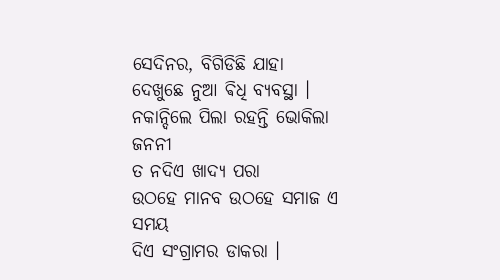ସେଦିନର, ବିଗିଡିଛି ଯାହା
ଦେଖୁଛେ ନୁଆ ଵିଧି ବ୍ୟବସ୍ଥା ।
ନକାନ୍ଦିଲେ ପିଲା ରହନ୍ତି ଭୋକିଲା ଜନନୀ
ତ ନଦିଏ ଖାଦ୍ୟ ପରା
ଉଠହେ ମାନବ ଉଠହେ ସମାଜ ଏ ସମୟ
ଦିଏ ସଂଗ୍ରାମର ଡାକରା ।